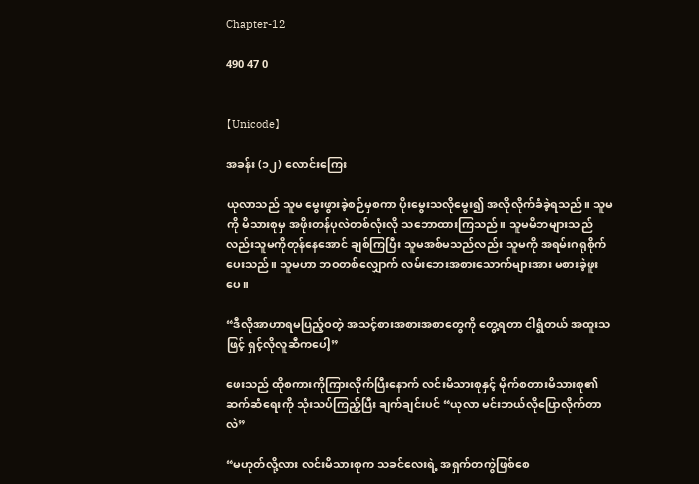Chapter-12

490 47 0


【Unicode】

အခန်း (၁၂) လောင်းကြေး

ယုလာသည် သူမ မွေးဖွားခဲ့စဉ်မှစကာ ပိုးမွေးသလိုမွေး၍ အလိုလိုက်ခံခဲ့ရသည်။ သူမကို မိသားစုမှ အဖိုးတန်ပုလဲတစ်လုံးလို သဘောထားကြသည်။ သူမမိဘများသည်လည်းသူမကိုတုန်နေအောင် ချစ်ကြပြီး သူမအစ်မသည်လည်း သူမကို အရမ်းဂရုစိုက်ပေးသည်။ သူမဟာ ဘဝတစ်လျှောက် လမ်းဘေးအစားသောက်များအား မစားခဲ့ဖူးပေ။

“ဒီလိုအာဟာရမပြည့်ဝတဲ့ အသင့်စားအစားအစာတွေကို တွေ့ရတာ ငါရွံတယ် အထူးသဖြင့် ရှင့်လိုလူဆီကပေါ့”

ဖေးသည် ထိုစကားကိုကြားလိုက်ပြီးနောက် လင်းမိသားစုနှင့် မိုက်စတားမိသားစု၏ ဆက်ဆံရေးကို သုံးသပ်ကြည့်ပြီး‌ ချက်ချင်းပင် “ယုလာ မင်းဘယ်လိုပြောလိုက်တာလဲ”

“မဟုတ်လို့လား လင်းမိသားစုက သခင်လေးရဲ့ အရှက်တကွဲဖြစ်စေ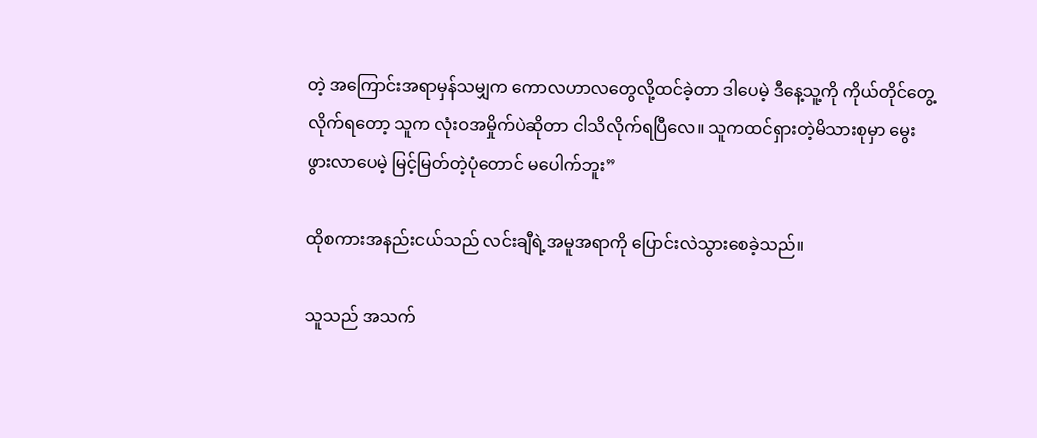တဲ့ အကြောင်းအရာမှန်သမျှက ကောလဟာလတွေလို့ထင်ခဲ့တာ ဒါပေမဲ့ ဒီနေ့သူ့ကို ကိုယ်တိုင်တွေ့လိုက်ရတော့ သူက လုံးဝအမှိုက်ပဲဆိုတာ ငါသိလိုက်ရပြီလေ။ သူကထင်ရှားတဲ့မိသားစုမှာ မွေးဖွားလာပေမဲ့ မြင့်မြတ်တဲ့ပုံတောင် မပေါက်ဘူး”

ထိုစကားအနည်းငယ်သည် လင်းချီရဲ့အမူအရာကို ပြောင်းလဲသွားစေခဲ့သည်။

သူသည် အသက်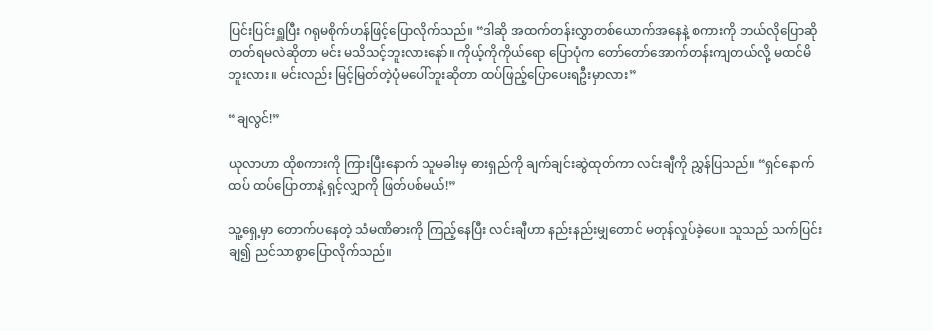ပြင်းပြင်းရှူပြီး ဂရုမစိုက်ဟန်ဖြင့်ပြောလိုက်သည်။ “ဒါဆို အထက်တန်းလွှာတစ်ယောက်အနေနဲ့ စကားကို ဘယ်လိုပြောဆိုတတ်ရမလဲဆိုတာ မင်း မသိသင့်ဘူးလားနော်။ ကိုယ့်ကိုကိုယ်ရော ပြောပုံက တော်တော်အောက်တန်းကျတယ်လို့ မထင်မိဘူးလား။ မင်းလည်း မြင့်မြတ်တဲ့ပုံမပေါ်ဘူးဆိုတာ ထပ်ဖြည့်ပြောပေးရဦးမှာလား”

“ချလွင်!”

ယုလာဟာ ထိုစကားကို ကြားပြီးနောက် သူမခါးမှ ဓားရှည်ကို ချက်ချင်းဆွဲထုတ်ကာ လင်းချီကို ညွှန်ပြသည်။ “ရှင်နောက်ထပ် ထပ်ပြောတာနဲ့ ရှင့်လျှာကို ဖြတ်ပစ်မယ်!”

သူ့ရှေ့မှာ တောက်ပနေတဲ့ သံမဏိဓားကို ကြည့်နေပြီး လင်းချီဟာ နည်းနည်းမျှတောင် မတုန်လှုပ်ခဲ့ပေ။ သူသည် သက်ပြင်းချ၍ ညင်သာစွာပြောလိုက်သည်။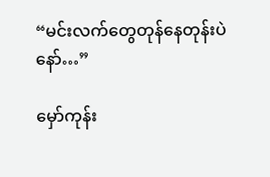“မင်းလက်တွေတုန်နေတုန်းပဲနော်…”

မှော်ကုန်း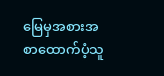မြေမှအစားအစာထောက်ပံ့သူ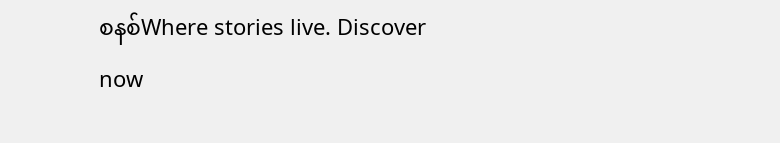စနစ်Where stories live. Discover now